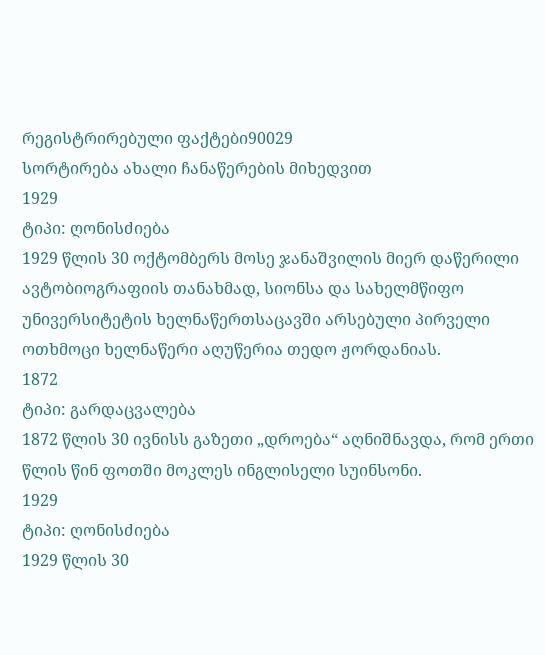რეგისტრირებული ფაქტები90029
სორტირება ახალი ჩანაწერების მიხედვით
1929
ტიპი: ღონისძიება
1929 წლის 30 ოქტომბერს მოსე ჯანაშვილის მიერ დაწერილი ავტობიოგრაფიის თანახმად, სიონსა და სახელმწიფო უნივერსიტეტის ხელნაწერთსაცავში არსებული პირველი ოთხმოცი ხელნაწერი აღუწერია თედო ჟორდანიას.
1872
ტიპი: გარდაცვალება
1872 წლის 30 ივნისს გაზეთი „დროება“ აღნიშნავდა, რომ ერთი წლის წინ ფოთში მოკლეს ინგლისელი სუინსონი.
1929
ტიპი: ღონისძიება
1929 წლის 30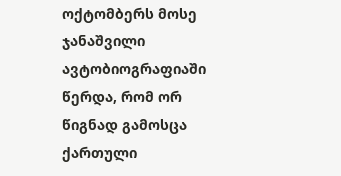ოქტომბერს მოსე ჯანაშვილი ავტობიოგრაფიაში წერდა, რომ ორ წიგნად გამოსცა ქართული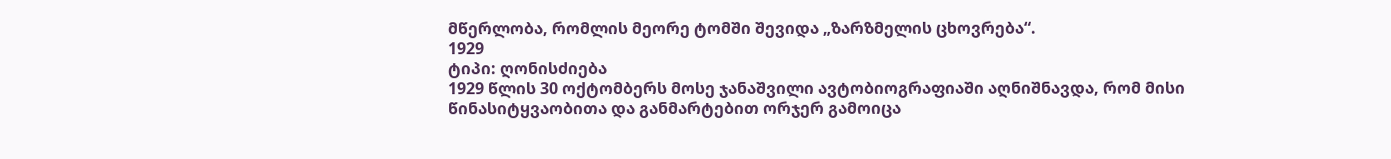მწერლობა, რომლის მეორე ტომში შევიდა „ზარზმელის ცხოვრება“.
1929
ტიპი: ღონისძიება
1929 წლის 30 ოქტომბერს მოსე ჯანაშვილი ავტობიოგრაფიაში აღნიშნავდა, რომ მისი წინასიტყვაობითა და განმარტებით ორჯერ გამოიცა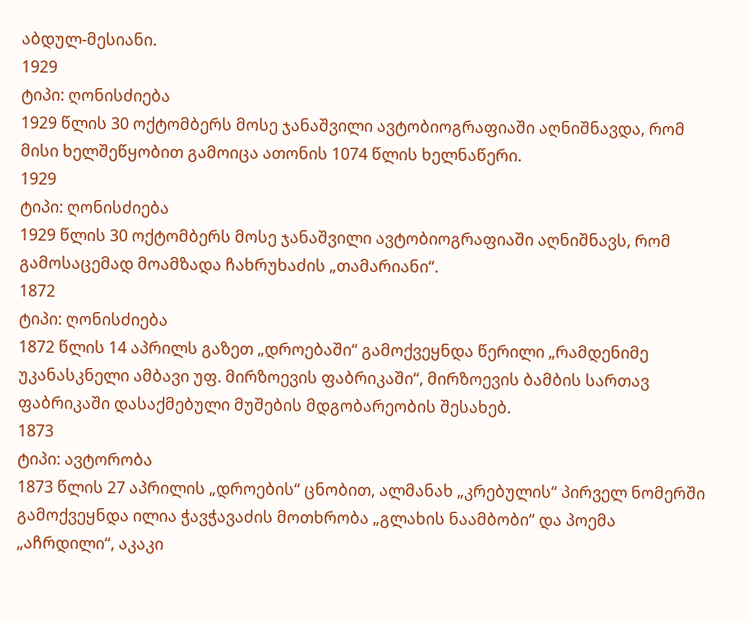აბდულ-მესიანი.
1929
ტიპი: ღონისძიება
1929 წლის 30 ოქტომბერს მოსე ჯანაშვილი ავტობიოგრაფიაში აღნიშნავდა, რომ მისი ხელშეწყობით გამოიცა ათონის 1074 წლის ხელნაწერი.
1929
ტიპი: ღონისძიება
1929 წლის 30 ოქტომბერს მოსე ჯანაშვილი ავტობიოგრაფიაში აღნიშნავს, რომ გამოსაცემად მოამზადა ჩახრუხაძის „თამარიანი“.
1872
ტიპი: ღონისძიება
1872 წლის 14 აპრილს გაზეთ „დროებაში“ გამოქვეყნდა წერილი „რამდენიმე უკანასკნელი ამბავი უფ. მირზოევის ფაბრიკაში“, მირზოევის ბამბის სართავ ფაბრიკაში დასაქმებული მუშების მდგობარეობის შესახებ.
1873
ტიპი: ავტორობა
1873 წლის 27 აპრილის „დროების“ ცნობით, ალმანახ „კრებულის“ პირველ ნომერში გამოქვეყნდა ილია ჭავჭავაძის მოთხრობა „გლახის ნაამბობი“ და პოემა „აჩრდილი“, აკაკი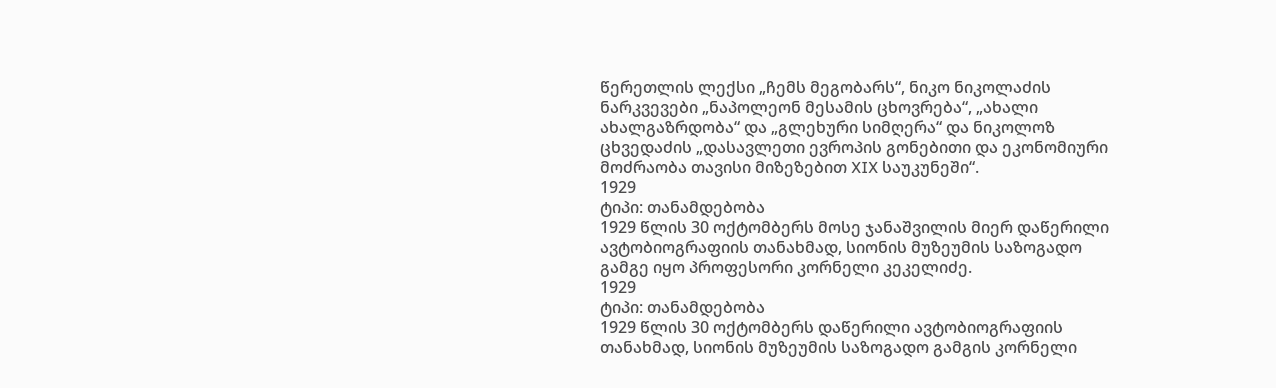წერეთლის ლექსი „ჩემს მეგობარს“, ნიკო ნიკოლაძის ნარკვევები „ნაპოლეონ მესამის ცხოვრება“, „ახალი ახალგაზრდობა“ და „გლეხური სიმღერა“ და ნიკოლოზ ცხვედაძის „დასავლეთი ევროპის გონებითი და ეკონომიური მოძრაობა თავისი მიზეზებით XIX საუკუნეში“.
1929
ტიპი: თანამდებობა
1929 წლის 30 ოქტომბერს მოსე ჯანაშვილის მიერ დაწერილი ავტობიოგრაფიის თანახმად, სიონის მუზეუმის საზოგადო გამგე იყო პროფესორი კორნელი კეკელიძე.
1929
ტიპი: თანამდებობა
1929 წლის 30 ოქტომბერს დაწერილი ავტობიოგრაფიის თანახმად, სიონის მუზეუმის საზოგადო გამგის კორნელი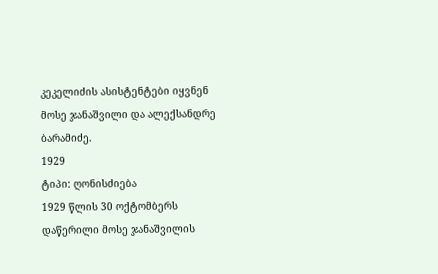კეკელიძის ასისტენტები იყვნენ მოსე ჯანაშვილი და ალექსანდრე ბარამიძე.
1929
ტიპი: ღონისძიება
1929 წლის 30 ოქტომბერს დაწერილი მოსე ჯანაშვილის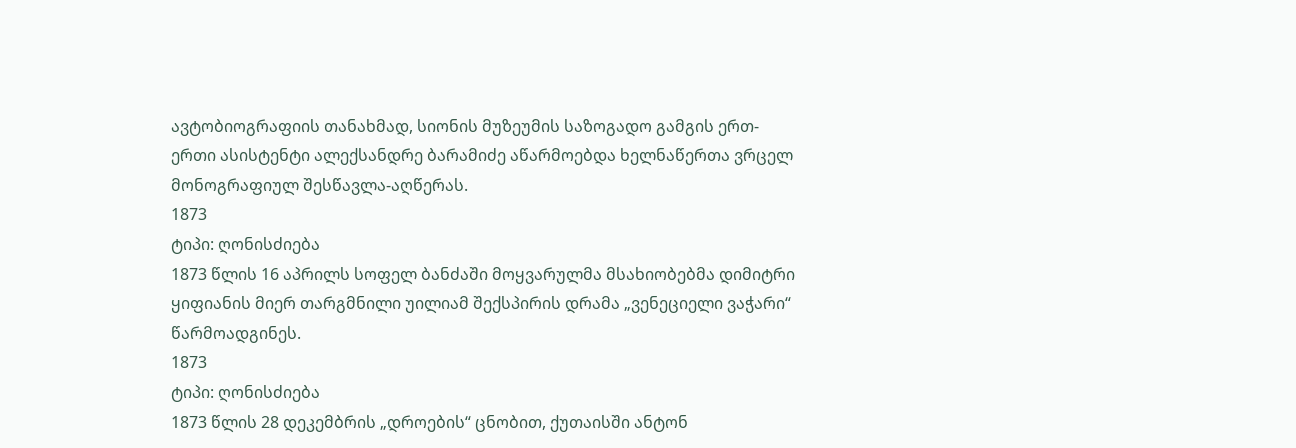ავტობიოგრაფიის თანახმად, სიონის მუზეუმის საზოგადო გამგის ერთ-ერთი ასისტენტი ალექსანდრე ბარამიძე აწარმოებდა ხელნაწერთა ვრცელ მონოგრაფიულ შესწავლა-აღწერას.
1873
ტიპი: ღონისძიება
1873 წლის 16 აპრილს სოფელ ბანძაში მოყვარულმა მსახიობებმა დიმიტრი ყიფიანის მიერ თარგმნილი უილიამ შექსპირის დრამა „ვენეციელი ვაჭარი“ წარმოადგინეს.
1873
ტიპი: ღონისძიება
1873 წლის 28 დეკემბრის „დროების“ ცნობით, ქუთაისში ანტონ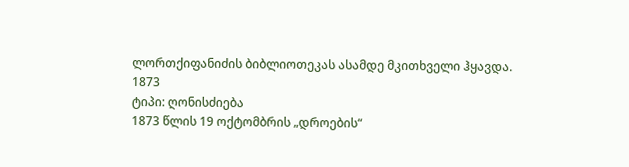ლორთქიფანიძის ბიბლიოთეკას ასამდე მკითხველი ჰყავდა.
1873
ტიპი: ღონისძიება
1873 წლის 19 ოქტომბრის „დროების“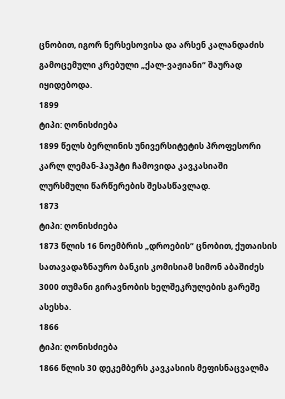ცნობით, იგორ ნერსესოვისა და არსენ კალანდაძის გამოცემული კრებული „ქალ-ვაჟიანი“ შაურად იყიდებოდა.
1899
ტიპი: ღონისძიება
1899 წელს ბერლინის უნივერსიტეტის პროფესორი კარლ ლემან-ჰაუპტი ჩამოვიდა კავკასიაში ლურსმული წარწერების შესასწავლად.
1873
ტიპი: ღონისძიება
1873 წლის 16 ნოემბრის „დროების“ ცნობით, ქუთაისის სათავადაზნაურო ბანკის კომისიამ სიმონ აბაშიძეს 3000 თუმანი გირავნობის ხელშეკრულების გარეშე ასესხა.
1866
ტიპი: ღონისძიება
1866 წლის 30 დეკემბერს კავკასიის მეფისნაცვალმა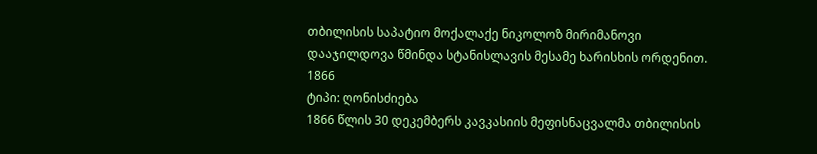თბილისის საპატიო მოქალაქე ნიკოლოზ მირიმანოვი დააჯილდოვა წმინდა სტანისლავის მესამე ხარისხის ორდენით.
1866
ტიპი: ღონისძიება
1866 წლის 30 დეკემბერს კავკასიის მეფისნაცვალმა თბილისის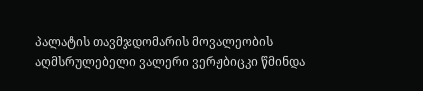პალატის თავმჯდომარის მოვალეობის აღმსრულებელი ვალერი ვერჟბიცკი წმინდა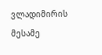ვლადიმირის მესამე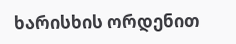ხარისხის ორდენით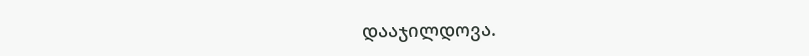დააჯილდოვა.